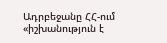Ադրբեջանը ՀՀ-ում «իշխանություն է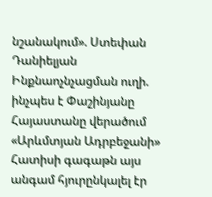նշանակում». Ստեփան Դանիելյան Ինքնաոչնչացման ուղի. ինչպես է Փաշինյանը Հայաստանը վերածում «Արևմտյան Ադրբեջանի» Հատիսի գագաթն այս անգամ հյուրընկալել էր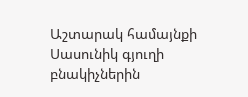Աշտարակ համայնքի Սասունիկ գյուղի բնակիչներին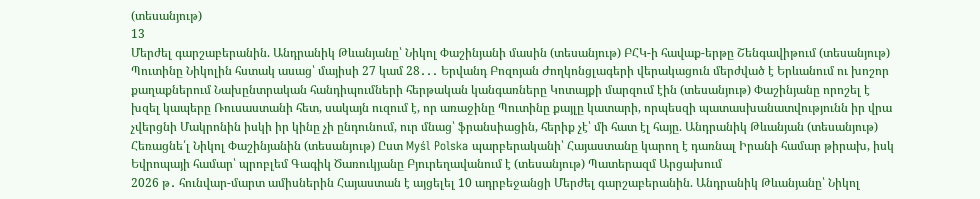(տեսանյութ)
13
Մերժել գարշաբերանին. Անդրանիկ Թևանյանը՝ Նիկոլ Փաշինյանի մասին (տեսանյութ) ԲՀԿ-ի հավաք-երթը Շենգավիթում (տեսանյութ) Պուտինը Նիկոլին հստակ ասաց՝ մայիսի 27 կամ 28․․․ Երվանդ Բոզոյան Ժողկոնցլագերի վերակացուն մերժված է Երևանում ու խոշոր քաղաքներում Նախընտրական հանդիպումների հերթական կանգառները Կոտայքի մարզում էին (տեսանյութ) Փաշինյանը որոշել է խզել կապերը Ռուսաստանի հետ, սակայն ուզում է, որ առաջինը Պուտինը քայլը կատարի, որպեսզի պատասխանատվությունն իր վրա չվերցնի Մակրոնին իսկի իր կինը չի ընդունում, ուր մնաց՝ ֆրանսիացին, հերիք չէ՝ մի հատ էլ հայը. Անդրանիկ Թևանյան (տեսանյութ) Հեռացնե՛լ Նիկոլ Փաշինյանին (տեսանյութ) Ըստ Myśl Polska պարբերականի՝ Հայաստանը կարող է դառնալ Իրանի համար թիրախ, իսկ Եվրոպայի համար՝ պրոբլեմ Գագիկ Ծառուկյանը Բյուրեղավանում է (տեսանյութ) Պատերազմ Արցախում
2026 թ․ հունվար-մարտ ամիսներին Հայաստան է այցելել 10 ադրբեջանցի Մերժել գարշաբերանին. Անդրանիկ Թևանյանը՝ Նիկոլ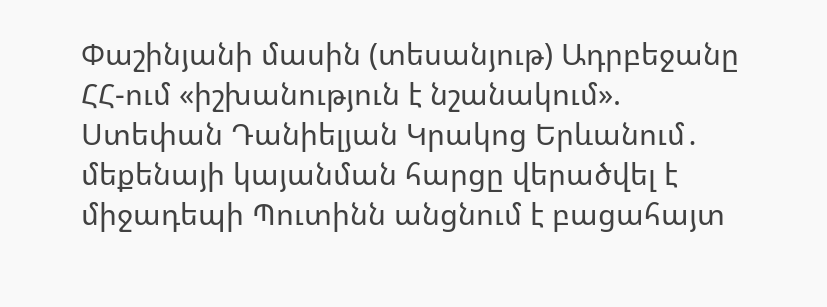Փաշինյանի մասին (տեսանյութ) Ադրբեջանը ՀՀ-ում «իշխանություն է նշանակում». Ստեփան Դանիելյան Կրակոց Երևանում․ մեքենայի կայանման հարցը վերածվել է միջադեպի Պուտինն անցնում է բացահայտ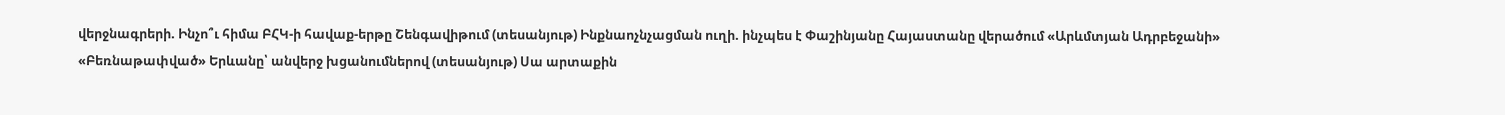վերջնագրերի. Ինչո՞ւ հիմա ԲՀԿ-ի հավաք-երթը Շենգավիթում (տեսանյութ) Ինքնաոչնչացման ուղի. ինչպես է Փաշինյանը Հայաստանը վերածում «Արևմտյան Ադրբեջանի» «Բեռնաթափված» Երևանը՝ անվերջ խցանումներով (տեսանյութ) Սա արտաքին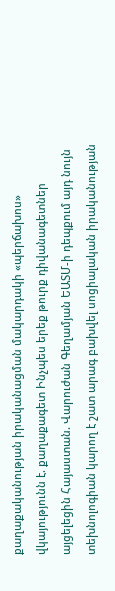քաղաքականության իրականացման մակարդակի «պերճախոս» վկայությունն է. քաղաքագետ Ինչպես երեք թուրք դիվանագետներ այցելեցին Հայաստան. Վարուժան Գեղամյան ԵԱՏՄ-ի դեպքում այդ նույն տեխնոլոգիան կարող է շատ արագ բախվել սոցիալական իրականության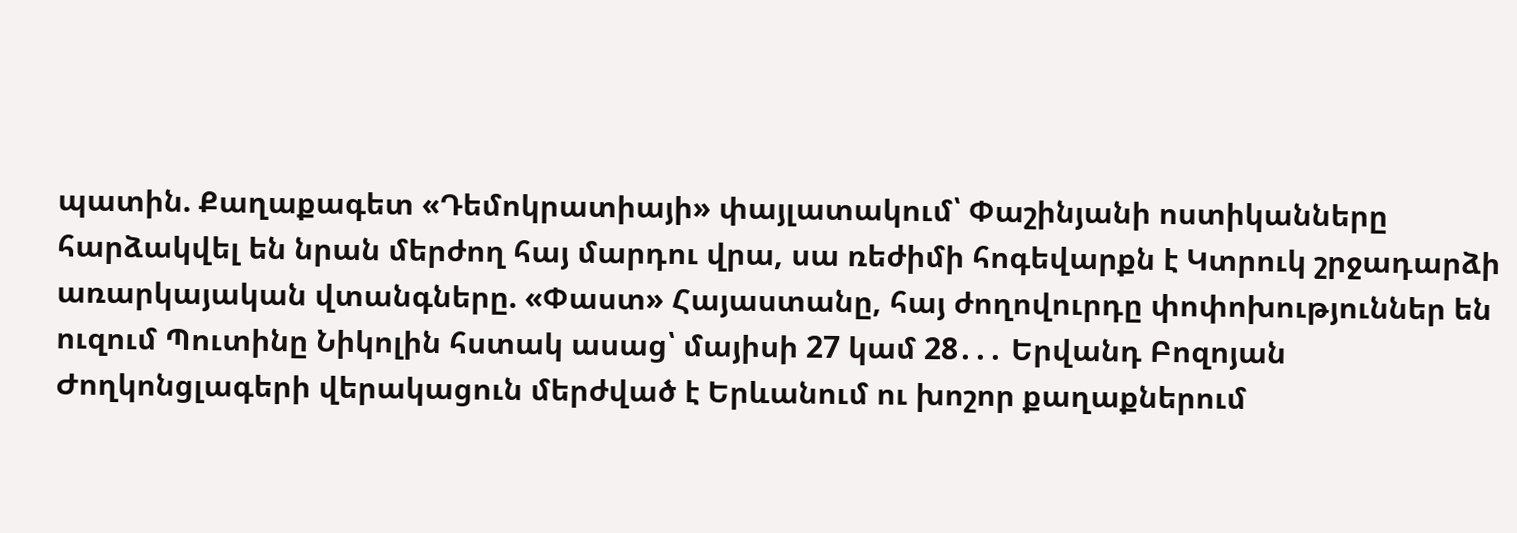պատին. Քաղաքագետ «Դեմոկրատիայի» փայլատակում՝ Փաշինյանի ոստիկանները հարձակվել են նրան մերժող հայ մարդու վրա, սա ռեժիմի հոգեվարքն է Կտրուկ շրջադարձի առարկայական վտանգները. «Փաստ» Հայաստանը, հայ ժողովուրդը փոփոխություններ են ուզում Պուտինը Նիկոլին հստակ ասաց՝ մայիսի 27 կամ 28․․․ Երվանդ Բոզոյան Ժողկոնցլագերի վերակացուն մերժված է Երևանում ու խոշոր քաղաքներում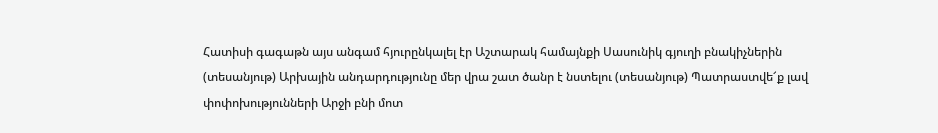Հատիսի գագաթն այս անգամ հյուրընկալել էր Աշտարակ համայնքի Սասունիկ գյուղի բնակիչներին (տեսանյութ) Արխային անդարդությունը մեր վրա շատ ծանր է նստելու (տեսանյութ) Պատրաստվե՜ք լավ փոփոխությունների Արջի բնի մոտ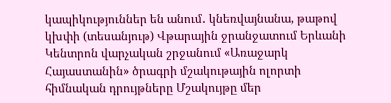կապիկություններ են անում․ կնեռվայնանա, թաթով կխփի (տեսանյութ) Վթարային ջրանջատում Երևանի Կենտրոն վարչական շրջանում «Առաջարկ Հայաստանին» ծրագրի մշակութային ոլորտի հիմնական դրույթները Մշակույթը մեր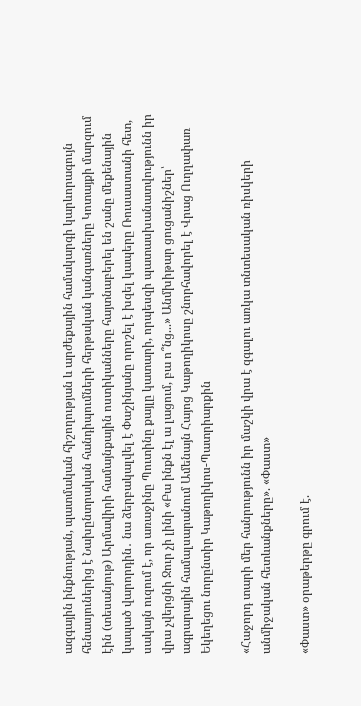ազգային ինքնության, պատմական հիշողության և արժեքային համակարգի կարևորագույն հենասյուներից է Նախընտրական հանդիպումների հերթական կանգառները Կոտայքի մարզում էին (տեսանյութ) Արմավիրի համայնքային ոստիկանները հայտնաբերել են շանը մեքենային կապած վարորդին․ նա ձերբակալվել է Փաշինյանը որոշել է խզել կապերը Ռուսաստանի հետ, սակայն ուզում է, որ առաջինը Պուտինը քայլը կատարի, որպեսզի պատասխանատվությունն իր վրա չվերցնի Ջուր չի լինի «Բա ինքն էլ ա լացում, բա ո՞նց...» Անմխիթար ցուցանիշներ՝ ագրարային համալսարանում Ամենայն Հայոց Կաթողիկոսը շնորհավորել է Վրաց Ուղղափառ Եկեղեցու նորընտիր Կաթողիկոս-Պատրիարքին

«Հաջորդ տարի մեր հանրությունն իր մաշկի վրա է զգալու առկա տնտեսական ռիսկերի անմիջական հետևանքները». «Փաստ»

«Փաստ» օրաթերթը գրում է.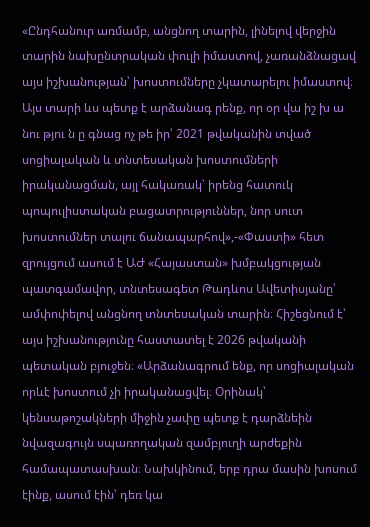«Ընդհանուր առմամբ, անցնող տարին, լինելով վերջին տարին նախընտրական փուլի իմաստով, չառանձնացավ այս իշխանության՝ խոստումները չկատարելու իմաստով։ Այս տարի ևս պետք է արձանագ րենք, որ օր վա իշ խ ա նու թյու ն ը գնաց ոչ թե իր՝ 2021 թվականին տված սոցիալական և տնտեսական խոստումների իրականացման, այլ հակառակ՝ իրենց հատուկ պոպուլիստական բացատրություններ, նոր սուտ խոստումներ տալու ճանապարհով»,-«Փաստի» հետ զրույցում ասում է ԱԺ «Հայաստան» խմբակցության պատգամավոր, տնտեսագետ Թադևոս Ավետիսյանը՝ ամփոփելով անցնող տնտեսական տարին։ Հիշեցնում է՝ այս իշխանությունը հաստատել է 2026 թվականի պետական բյուջեն։ «Արձանագրում ենք, որ սոցիալական որևէ խոստում չի իրականացվել։ Օրինակ՝ կենսաթոշակների միջին չափը պետք է դարձնեին նվազագույն սպառողական զամբյուղի արժեքին համապատասխան։ Նախկինում, երբ դրա մասին խոսում էինք, ասում էին՝ դեռ կա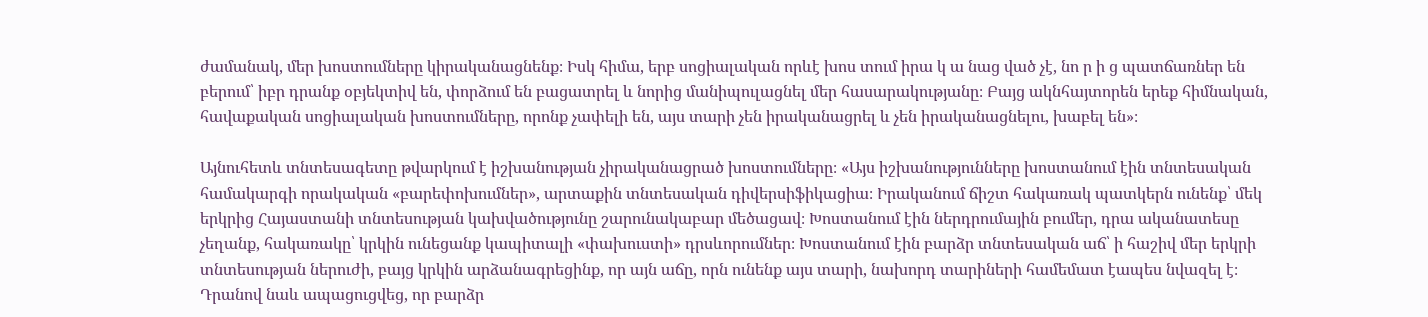ժամանակ, մեր խոստումները կիրականացնենք։ Իսկ հիմա, երբ սոցիալական որևէ խոս տում իրա կ ա նաց ված չէ, նո ր ի ց պատճառներ են բերում՝ իբր դրանք օբյեկտիվ են, փորձում են բացատրել և նորից մանիպուլացնել մեր հասարակությանը։ Բայց ակնհայտորեն երեք հիմնական, հավաքական սոցիալական խոստումները, որոնք չափելի են, այս տարի չեն իրականացրել և չեն իրականացնելու, խաբել են»։

Այնուհետև տնտեսագետը թվարկում է իշխանության չիրականացրած խոստումները։ «Այս իշխանությունները խոստանում էին տնտեսական համակարգի որակական «բարեփոխումներ», արտաքին տնտեսական դիվերսիֆիկացիա։ Իրականում ճիշտ հակառակ պատկերն ունենք՝ մեկ երկրից Հայաստանի տնտեսության կախվածությունը շարունակաբար մեծացավ։ Խոստանում էին ներդրումային բումեր, դրա ականատեսը չեղանք, հակառակը՝ կրկին ունեցանք կապիտալի «փախուստի» դրսևորումներ։ Խոստանում էին բարձր տնտեսական աճ՝ ի հաշիվ մեր երկրի տնտեսության ներուժի, բայց կրկին արձանագրեցինք, որ այն աճը, որն ունենք այս տարի, նախորդ տարիների համեմատ էապես նվազել է։ Դրանով նաև ապացուցվեց, որ բարձր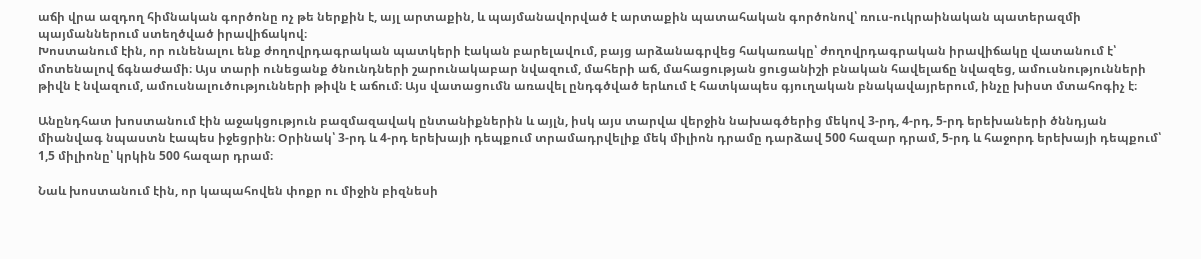աճի վրա ազդող հիմնական գործոնը ոչ թե ներքին է, այլ արտաքին, և պայմանավորված է արտաքին պատահական գործոնով՝ ռուս-ուկրաինական պատերազմի պայմաններում ստեղծված իրավիճակով։
Խոստանում էին, որ ունենալու ենք ժողովրդագրական պատկերի էական բարելավում, բայց արձանագրվեց հակառակը՝ ժողովրդագրական իրավիճակը վատանում է՝ մոտենալով ճգնաժամի։ Այս տարի ունեցանք ծնունդների շարունակաբար նվազում, մահերի աճ, մահացության ցուցանիշի բնական հավելաճը նվազեց, ամուսնությունների թիվն է նվազում, ամուսնալուծությունների թիվն է աճում։ Այս վատացումն առավել ընդգծված երևում է հատկապես գյուղական բնակավայրերում, ինչը խիստ մտահոգիչ է։

Անընդհատ խոստանում էին աջակցություն բազմազավակ ընտանիքներին և այլն, իսկ այս տարվա վերջին նախագծերից մեկով 3-րդ, 4-րդ, 5-րդ երեխաների ծննդյան միանվագ նպաստն էապես իջեցրին։ Օրինակ՝ 3-րդ և 4-րդ երեխայի դեպքում տրամադրվելիք մեկ միլիոն դրամը դարձավ 500 հազար դրամ, 5-րդ և հաջորդ երեխայի դեպքում՝ 1,5 միլիոնը՝ կրկին 500 հազար դրամ։

Նաև խոստանում էին, որ կապահովեն փոքր ու միջին բիզնեսի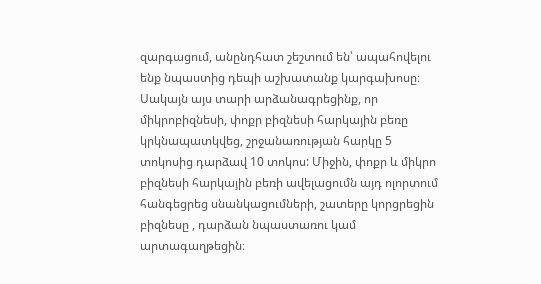զարգացում, անընդհատ շեշտում են՝ ապահովելու ենք նպաստից դեպի աշխատանք կարգախոսը։ Սակայն այս տարի արձանագրեցինք, որ միկրոբիզնեսի, փոքր բիզնեսի հարկային բեռը կրկնապատկվեց, շրջանառության հարկը 5 տոկոսից դարձավ 10 տոկոս: Միջին, փոքր և միկրո բիզնեսի հարկային բեռի ավելացումն այդ ոլորտում հանգեցրեց սնանկացումների, շատերը կորցրեցին բիզնեսը , դարձան նպաստառու կամ արտագաղթեցին։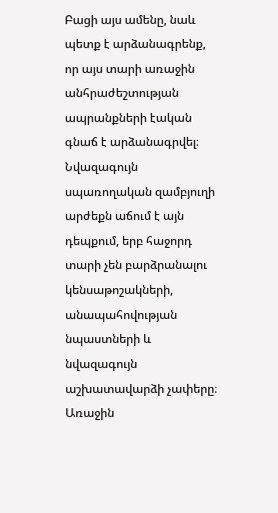Բացի այս ամենը, նաև պետք է արձանագրենք, որ այս տարի առաջին անհրաժեշտության ապրանքների էական գնաճ է արձանագրվել։ Նվազագույն սպառողական զամբյուղի արժեքն աճում է այն դեպքում, երբ հաջորդ տարի չեն բարձրանալու կենսաթոշակների, անապահովության նպաստների և նվազագույն աշխատավարձի չափերը։ Առաջին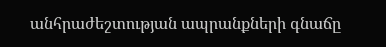անհրաժեշտության ապրանքների գնաճը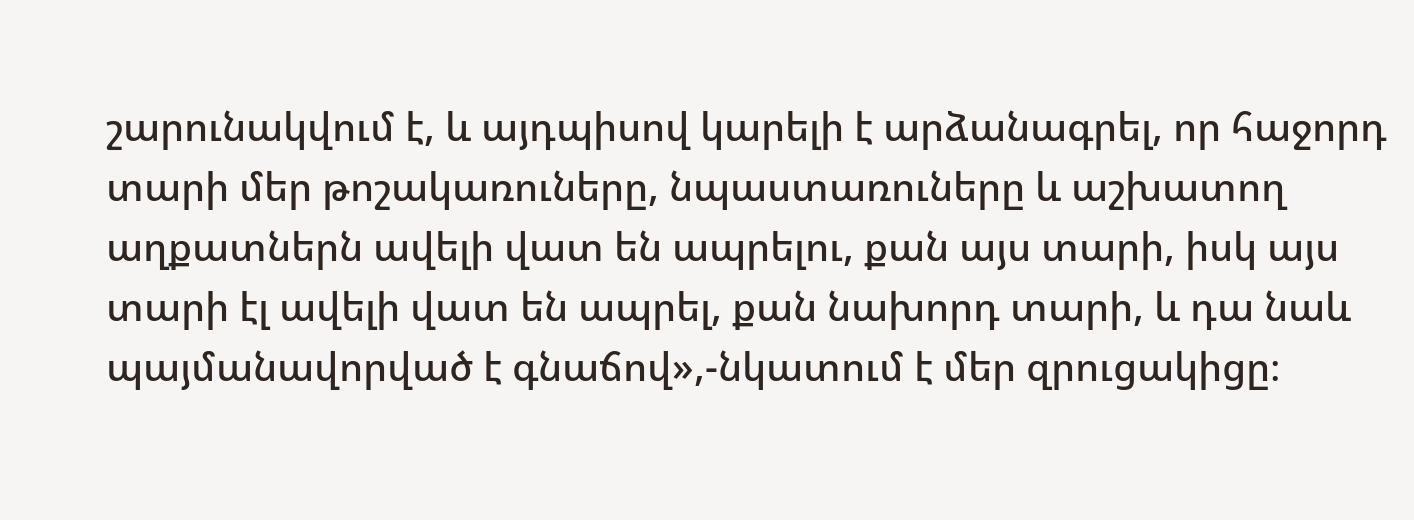շարունակվում է, և այդպիսով կարելի է արձանագրել, որ հաջորդ տարի մեր թոշակառուները, նպաստառուները և աշխատող աղքատներն ավելի վատ են ապրելու, քան այս տարի, իսկ այս տարի էլ ավելի վատ են ապրել, քան նախորդ տարի, և դա նաև պայմանավորված է գնաճով»,-նկատում է մեր զրուցակիցը։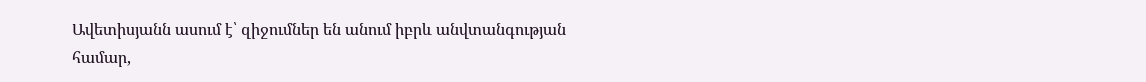Ավետիսյանն ասում է՝ զիջումներ են անում իբրև անվտանգության համար,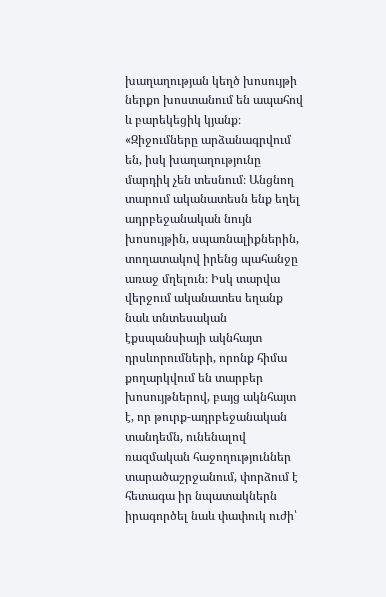խաղաղության կեղծ խոսույթի ներքո խոստանում են ապահով և բարեկեցիկ կյանք։ «Զիջումները արձանագրվում են, իսկ խաղաղությունը մարդիկ չեն տեսնում։ Անցնող տարում ականատեսն ենք եղել ադրբեջանական նույն խոսույթին, սպառնալիքներին, տողատակով իրենց պահանջը առաջ մղելուն։ Իսկ տարվա վերջում ականատես եղանք նաև տնտեսական էքսպանսիայի ակնհայտ դրսևորումների, որոնք հիմա քողարկվում են տարբեր խոսույթներով, բայց ակնհայտ է, որ թուրք-ադրբեջանական տանդեմն, ունենալով ռազմական հաջողություններ տարածաշրջանում, փորձում է հետագա իր նպատակներն իրագործել նաև փափուկ ուժի՝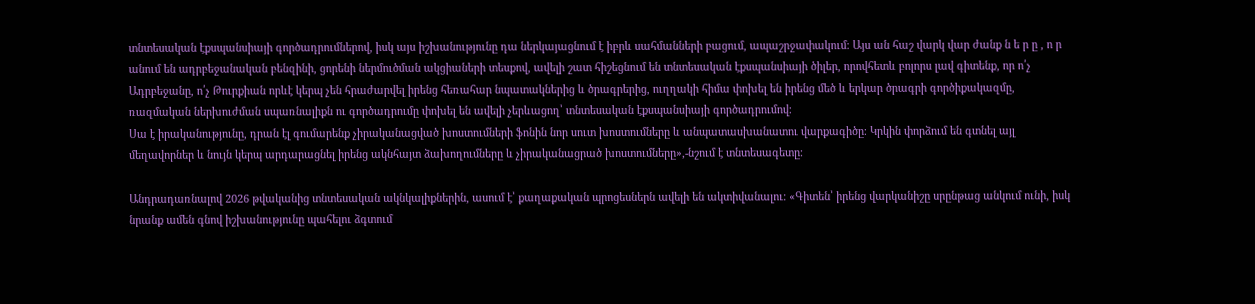տնտեսական էքսպանսիայի գործադրումներով, իսկ այս իշխանությունը դա ներկայացնում է իբրև սահմանների բացում, ապաշրջափակում։ Այս ան հաշ վարկ վար ժանք ն ե ր ը , ո ր անում են ադրբեջանական բենզինի, ցորենի ներմուծման ակցիաների տեսքով, ավելի շատ հիշեցնում են տնտեսական էքսպանսիայի ծիլեր, որովհետև բոլորս լավ գիտենք, որ ո՛չ Ադրբեջանը, ո՛չ Թուրքիան որևէ կերպ չեն հրաժարվել իրենց հեռահար նպատակներից և ծրագրերից, ուղղակի հիմա փոխել են իրենց մեծ և երկար ծրագրի գործիքակազմը, ռազմական ներխուժման սպառնալիքն ու գործադրումը փոխել են ավելի չերևացող՝ տնտեսական էքսպանսիայի գործադրումով։
Սա է իրականությունը, դրան էլ գումարենք չիրականացված խոստումների ֆոնին նոր սուտ խոստումները և անպատասխանատու վարքագիծը։ Կրկին փորձում են գտնել այլ մեղավորներ և նույն կերպ արդարացնել իրենց ակնհայտ ձախողումները և չիրականացրած խոստումները»,-նշում է տնտեսագետը։

Անդրադառնալով 2026 թվականից տնտեսական ակնկալիքներին, ասում է՝ քաղաքական պրոցեսներն ավելի են ակտիվանալու։ «Գիտեն՝ իրենց վարկանիշը սրընթաց անկում ունի, իսկ նրանք ամեն գնով իշխանությունը պահելու ձգտում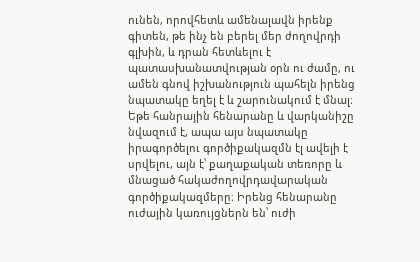ունեն, որովհետև ամենալավն իրենք գիտեն, թե ինչ են բերել մեր ժողովրդի գլխին, և դրան հետևելու է պատասխանատվության օրն ու ժամը, ու ամեն գնով իշխանություն պահելն իրենց նպատակը եղել է և շարունակում է մնալ։ Եթե հանրային հենարանը և վարկանիշը նվազում է, ապա այս նպատակը իրագործելու գործիքակազմն էլ ավելի է սրվելու, այն է՝ քաղաքական տեռորը և մնացած հակաժողովրդավարական գործիքակազմերը։ Իրենց հենարանը ուժային կառույցներն են՝ ուժի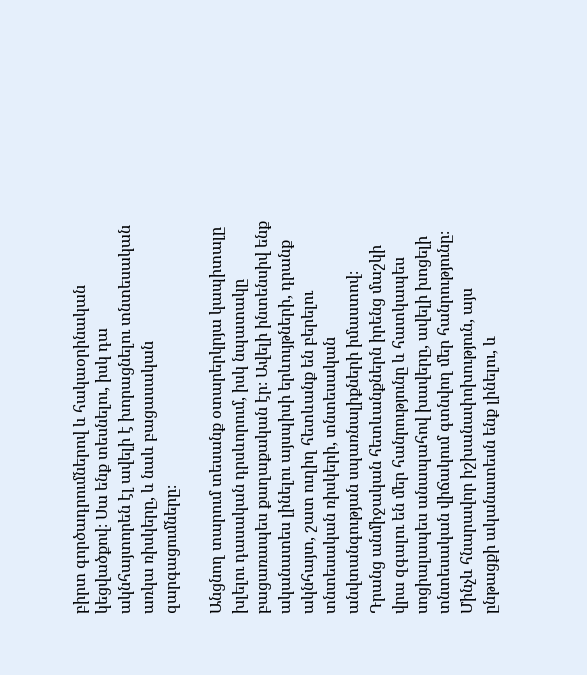բիրտ գործադրումներով և հակաօրինական կեցվածքով։ Սա ենք տեսնելու, իսկ դա ակնհայտորեն էլ ավելի է խորացնելու տնտեսական առկա ռիսկերը, և նաև բացասական զարգացումները։

Անցնող տարում տեսանք օտարերկրյա կապիտալը խլելու դասական դրսևորում, իսկ նպատակը բացառապես քաղաքական էր։ Ավելի ինտենսիվ ենք ականատես լինելու այսպիսի երևույթների, դրանք ակնհայտ, շատ ուղիղ հետևանք են բերելու տնտեսական ռիսկերի, տնտեսական անվտանգության սպառնալիքների իմաստով։ Դրանց անմիջական հետևանքներն իրենց մաշկի վրա զգալու են մեր հանրությունը և հատկապես սոցիալապես անապահով խավերը, ավելի խոցելի տնտեսական վիճակում գտնվող մեր հանրությունը։ Մինչև հնարավոր իշխանափոխություն, այս ընթացքի ականատեսն ենք լինելու, և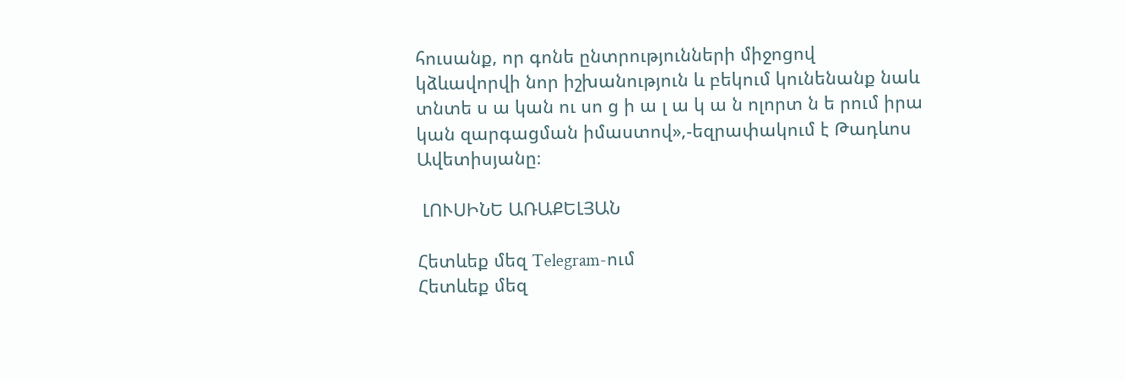հուսանք, որ գոնե ընտրությունների միջոցով կձևավորվի նոր իշխանություն և բեկում կունենանք նաև տնտե ս ա կան ու սո ց ի ա լ ա կ ա ն ոլորտ ն ե րում իրա կան զարգացման իմաստով»,-եզրափակում է Թադևոս Ավետիսյանը։

 ԼՈՒՍԻՆԵ ԱՌԱՔԵԼՅԱՆ

Հետևեք մեզ Telegram-ում
Հետևեք մեզ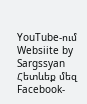YouTube-ում
Websiite by Sargssyan
Հետևեք մեզ Facebook-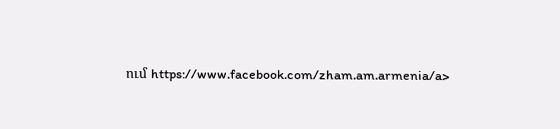ում https://www.facebook.com/zham.am.armenia/a>